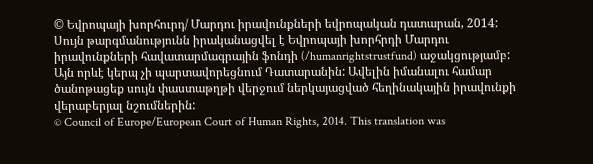© Եվրոպայի խորհուրդ/ Մարդու իրավունքների եվրոպական դատարան, 2014: Սույն թարգմանությունն իրականացվել է Եվրոպայի խորհրդի Մարդու իրավունքների հավատարմագրային ֆոնդի (/humanrightstrustfund) աջակցությամբ: Այն որևէ կերպ չի պարտավորեցնում Դատարանին: Ավելին իմանալու համար ծանոթացեք սույն փաստաթղթի վերջում ներկայացված հեղինակային իրավունքի վերաբերյալ նշումներին:
© Council of Europe/European Court of Human Rights, 2014. This translation was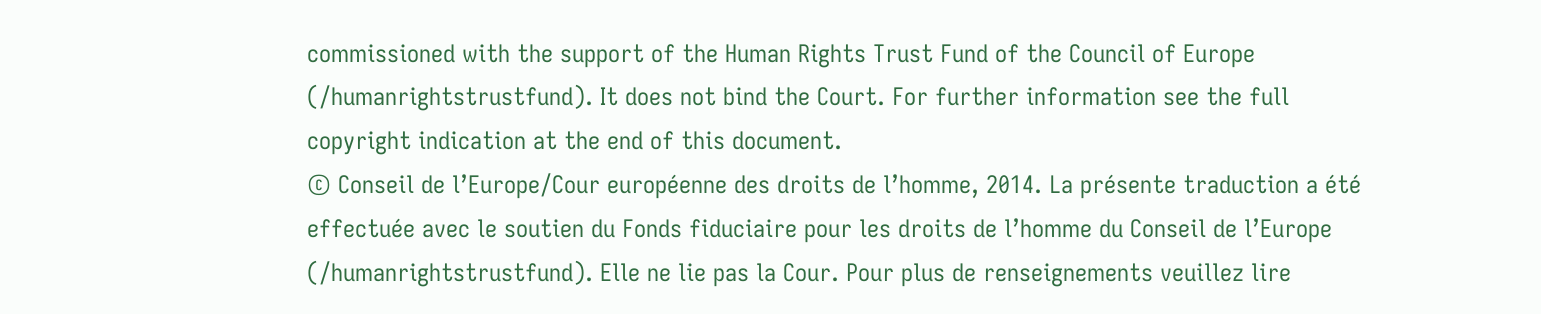commissioned with the support of the Human Rights Trust Fund of the Council of Europe (/humanrightstrustfund). It does not bind the Court. For further information see the full copyright indication at the end of this document.
© Conseil de l’Europe/Cour européenne des droits de l’homme, 2014. La présente traduction a été effectuée avec le soutien du Fonds fiduciaire pour les droits de l’homme du Conseil de l’Europe (/humanrightstrustfund). Elle ne lie pas la Cour. Pour plus de renseignements veuillez lire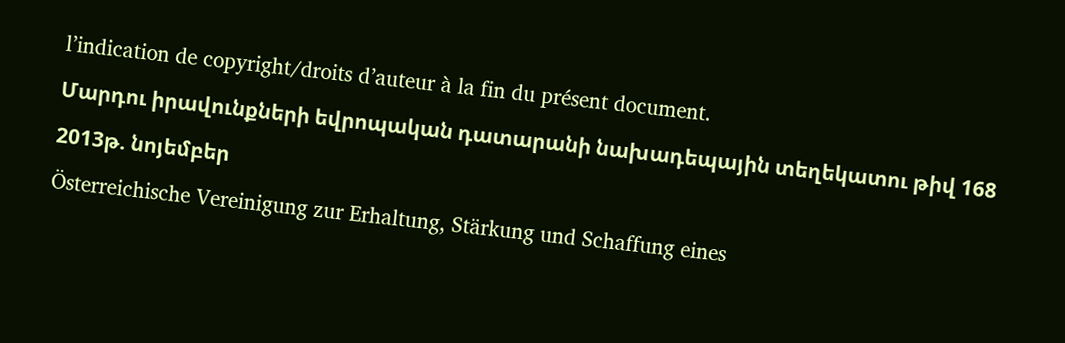l’indication de copyright/droits d’auteur à la fin du présent document.
Մարդու իրավունքների եվրոպական դատարանի նախադեպային տեղեկատու թիվ 168
2013թ. նոյեմբեր
Österreichische Vereinigung zur Erhaltung, Stärkung und Schaffung eines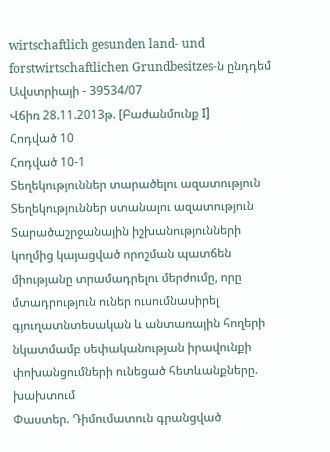wirtschaftlich gesunden land- und forstwirtschaftlichen Grundbesitzes-ն ընդդեմ Ավստրիայի - 39534/07
Վճիռ 28.11.2013թ. [Բաժանմունք I]
Հոդված 10
Հոդված 10-1
Տեղեկություններ տարածելու ազատություն
Տեղեկություններ ստանալու ազատություն
Տարածաշրջանային իշխանությունների կողմից կայացված որոշման պատճեն միությանը տրամադրելու մերժումը, որը մտադրություն ուներ ուսումնասիրել գյուղատնտեսական և անտառային հողերի նկատմամբ սեփականության իրավունքի փոխանցումների ունեցած հետևանքները. խախտում
Փաստեր. Դիմումատուն գրանցված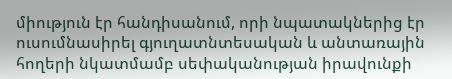միություն էր հանդիսանում, որի նպատակներից էր ուսումնասիրել գյուղատնտեսական և անտառային հողերի նկատմամբ սեփականության իրավունքի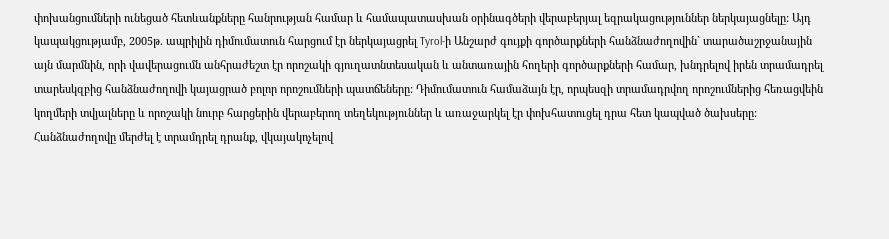փոխանցումների ունեցած հետևանքները հանրության համար և համապատասխան օրինագծերի վերաբերյալ եզրակացություններ ներկայացնելը: Այդ կապակցությամբ, 2005թ. ապրիլին դիմումատուն հարցում էր ներկայացրել Tyrol-ի Անշարժ գույքի գործարքների հանձնաժողովին` տարածաշրջանային այն մարմնին, որի վավերացումն անհրաժեշտ էր որոշակի գյուղատնտեսական և անտառային հողերի գործարքների համար, խնդրելով իրեն տրամադրել տարեսկզբից հանձնաժողովի կայացրած բոլոր որոշումների պատճեները: Դիմումատուն համաձայն էր, որպեսզի տրամադրվող որոշումներից հեռացվեին կողմերի տվյալները և որոշակի նուրբ հարցերին վերաբերող տեղեկություններ և առաջարկել էր փոխհատուցել դրա հետ կապված ծախսերը: Հանձնաժողովը մերժել է տրամդրել դրանք, վկայակոչելով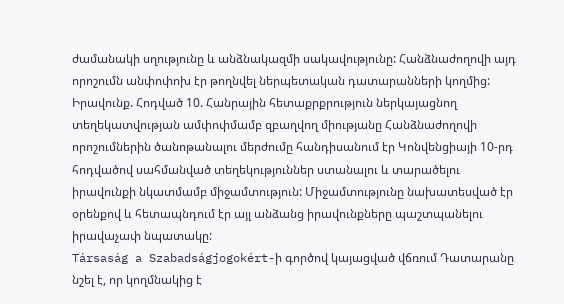ժամանակի սղությունը և անձնակազմի սակավությունը: Հանձնաժողովի այդ որոշումն անփոփոխ էր թողնվել ներպետական դատարանների կողմից:
Իրավունք. Հոդված 10. Հանրային հետաքրքրություն ներկայացնող տեղեկատվության ամփոփմամբ զբաղվող միությանը Հանձնաժողովի որոշումներին ծանոթանալու մերժումը հանդիսանում էր Կոնվենցիայի 10-րդ հոդվածով սահմանված տեղեկություններ ստանալու և տարածելու իրավունքի նկատմամբ միջամտություն: Միջամտությունը նախատեսված էր օրենքով և հետապնդում էր այլ անձանց իրավունքները պաշտպանելու իրավաչափ նպատակը:
Társaság a Szabadságjogokért-ի գործով կայացված վճռում Դատարանը նշել է, որ կողմնակից է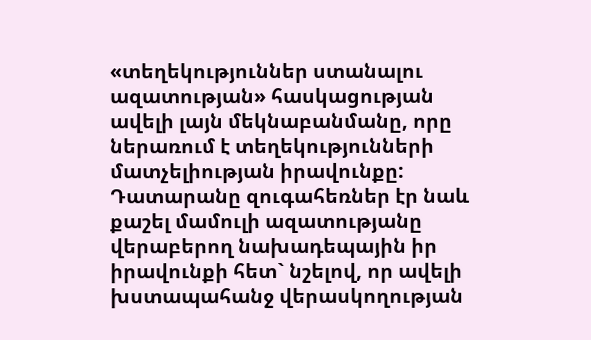«տեղեկություններ ստանալու ազատության» հասկացության ավելի լայն մեկնաբանմանը, որը ներառում է տեղեկությունների մատչելիության իրավունքը: Դատարանը զուգահեռներ էր նաև քաշել մամուլի ազատությանը վերաբերող նախադեպային իր իրավունքի հետ` նշելով, որ ավելի խստապահանջ վերասկողության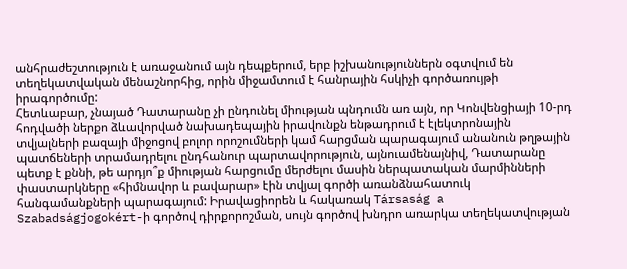անհրաժեշտություն է առաջանում այն դեպքերում, երբ իշխանություններն օգտվում են տեղեկատվական մենաշնորհից, որին միջամտում է հանրային հսկիչի գործառույթի իրագործումը:
Հետևաբար, չնայած Դատարանը չի ընդունել միության պնդումն առ այն, որ Կոնվենցիայի 10-րդ հոդվածի ներքո ձևավորված նախադեպային իրավունքն ենթադրում է էլեկտրոնային տվյալների բազայի միջոցով բոլոր որոշումների կամ հարցման պարագայում անանուն թղթային պատճեների տրամադրելու ընդհանուր պարտավորություն, այնուամենայնիվ, Դատարանը պետք է քննի, թե արդյո՞ք միության հարցումը մերժելու մասին ներպատական մարմինների փաստարկները «հիմնավոր և բավարար» էին տվյալ գործի առանձնահատուկ հանգամանքների պարագայում: Իրավացիորեն և հակառակ Társaság a Szabadságjogokért-ի գործով դիրքորոշման, սույն գործով խնդրո առարկա տեղեկատվության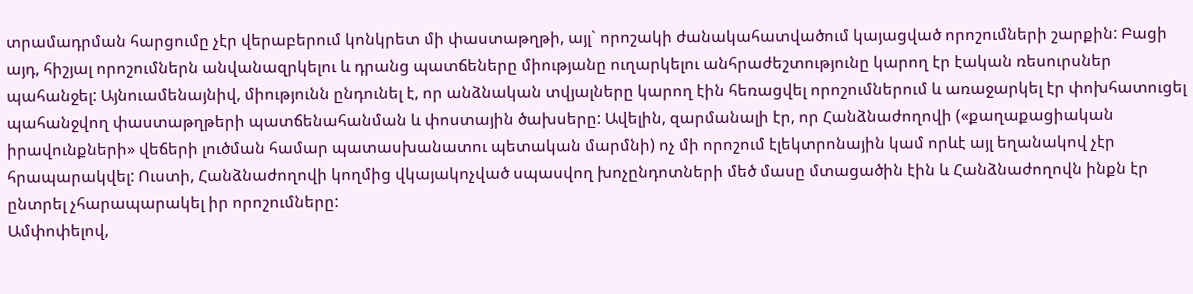տրամադրման հարցումը չէր վերաբերում կոնկրետ մի փաստաթղթի, այլ` որոշակի ժանակահատվածում կայացված որոշումների շարքին: Բացի այդ, հիշյալ որոշումներն անվանազրկելու և դրանց պատճեները միությանը ուղարկելու անհրաժեշտությունը կարող էր էական ռեսուրսներ պահանջել: Այնուամենայնիվ, միությունն ընդունել է, որ անձնական տվյալները կարող էին հեռացվել որոշումներում և առաջարկել էր փոխհատուցել պահանջվող փաստաթղթերի պատճենահանման և փոստային ծախսերը: Ավելին, զարմանալի էր, որ Հանձնաժողովի («քաղաքացիական իրավունքների» վեճերի լուծման համար պատասխանատու պետական մարմնի) ոչ մի որոշում էլեկտրոնային կամ որևէ այլ եղանակով չէր հրապարակվել: Ուստի, Հանձնաժողովի կողմից վկայակոչված սպասվող խոչընդոտների մեծ մասը մտացածին էին և Հանձնաժողովն ինքն էր ընտրել չհարապարակել իր որոշումները:
Ամփոփելով,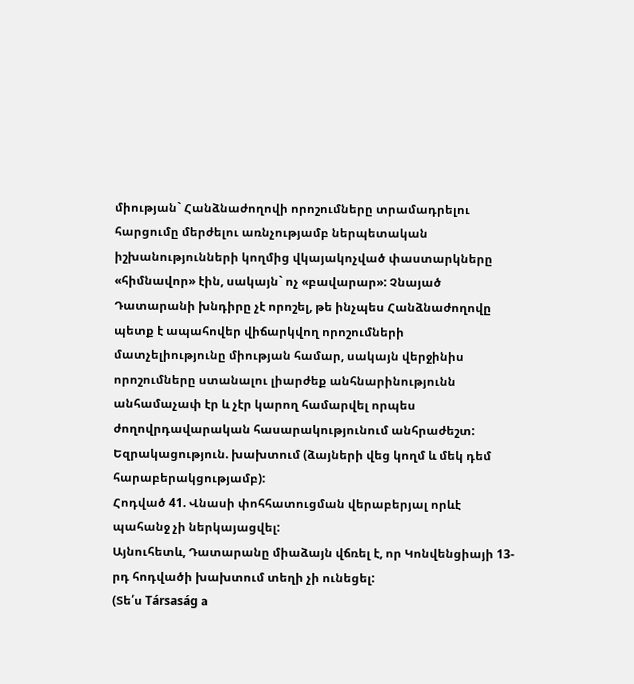միության` Հանձնաժողովի որոշումները տրամադրելու հարցումը մերժելու առնչությամբ ներպետական իշխանությունների կողմից վկայակոչված փաստարկները «հիմնավոր» էին, սակայն` ոչ «բավարար»: Չնայած Դատարանի խնդիրը չէ որոշել, թե ինչպես Հանձնաժողովը պետք է ապահովեր վիճարկվող որոշումների մատչելիությունը միության համար, սակայն վերջինիս որոշումները ստանալու լիարժեք անհնարինությունն անհամաչափ էր և չէր կարող համարվել որպես ժողովրդավարական հասարակությունում անհրաժեշտ:
Եզրակացություն. խախտում (ձայների վեց կողմ և մեկ դեմ հարաբերակցությամբ):
Հոդված 41. Վնասի փոհհատուցման վերաբերյալ որևէ պահանջ չի ներկայացվել:
Այնուհետև, Դատարանը միաձայն վճռել է, որ Կոնվենցիայի 13-րդ հոդվածի խախտում տեղի չի ունեցել:
(Տե՛ս Társaság a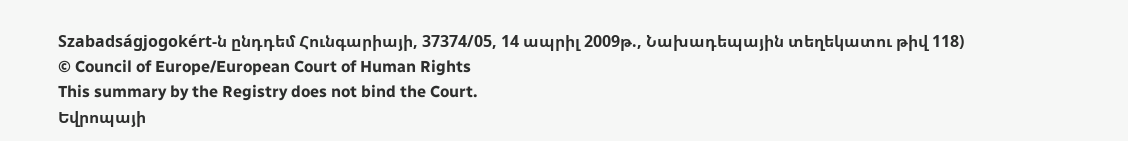Szabadságjogokért-ն ընդդեմ Հունգարիայի, 37374/05, 14 ապրիլ 2009թ., Նախադեպային տեղեկատու թիվ 118)
© Council of Europe/European Court of Human Rights
This summary by the Registry does not bind the Court.
Եվրոպայի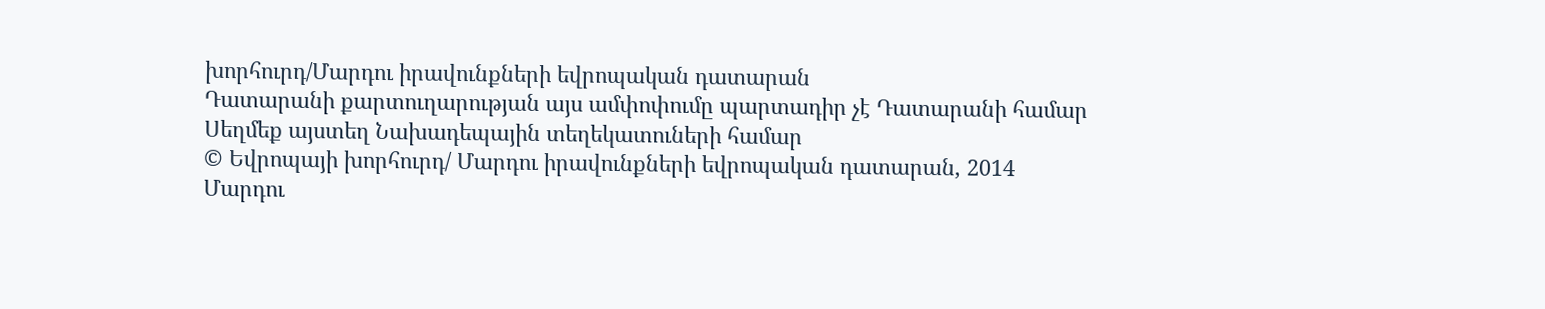խորհուրդ/Մարդու իրավունքների եվրոպական դատարան
Դատարանի քարտուղարության այս ամփոփումը պարտադիր չէ Դատարանի համար
Սեղմեք այստեղ Նախադեպային տեղեկատուների համար
© Եվրոպայի խորհուրդ/ Մարդու իրավունքների եվրոպական դատարան, 2014
Մարդու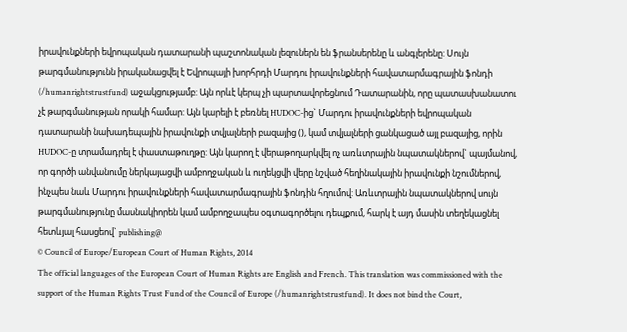իրավունքների եվրոպական դատարանի պաշտոնական լեզուներն են ֆրանսերենը և անգլերենը: Սույն թարգմանությունն իրականացվել է Եվրոպայի խորհրդի Մարդու իրավունքների հավատարմագրային ֆոնդի (/humanrightstrustfund) աջակցությամբ: Այն որևէ կերպ չի պարտավորեցնում Դատարանին, որը պատասխանատու չէ թարգմանության որակի համար: Այն կարելի է բեռնել HUDOC-ից` Մարդու իրավունքների եվրոպական դատարանի նախադեպային իրավունքի տվյալների բազայից (), կամ տվյալների ցանկացած այլ բազայից, որին HUDOC-ը տրամադրել է փաստաթուղթը: Այն կարող է վերաթողարկվել ոչ առևտրային նպատակներով` պայմանով, որ գործի անվանումը ներկայացվի ամբողջական և ուղեկցվի վերը նշված հեղինակային իրավունքի նշումներով, ինչպես նաև Մարդու իրավունքների հավատարմագրային ֆոնդին հղումով: Առևտրային նպատակներով սույն թարգմանությունը մասնակիորեն կամ ամբողջապես օգտագործելու դեպքում, հարկ է այդ մասին տեղեկացնել հետևյալ հասցեով` publishing@
© Council of Europe/European Court of Human Rights, 2014
The official languages of the European Court of Human Rights are English and French. This translation was commissioned with the support of the Human Rights Trust Fund of the Council of Europe (/humanrightstrustfund). It does not bind the Court,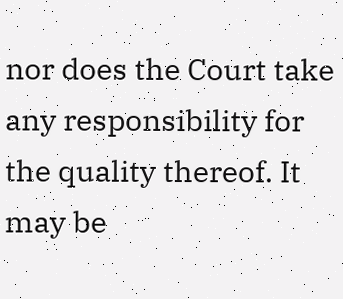nor does the Court take any responsibility for the quality thereof. It may be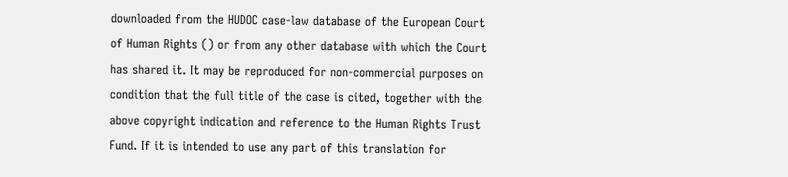downloaded from the HUDOC case-law database of the European Court of Human Rights () or from any other database with which the Court has shared it. It may be reproduced for non-commercial purposes on condition that the full title of the case is cited, together with the above copyright indication and reference to the Human Rights Trust Fund. If it is intended to use any part of this translation for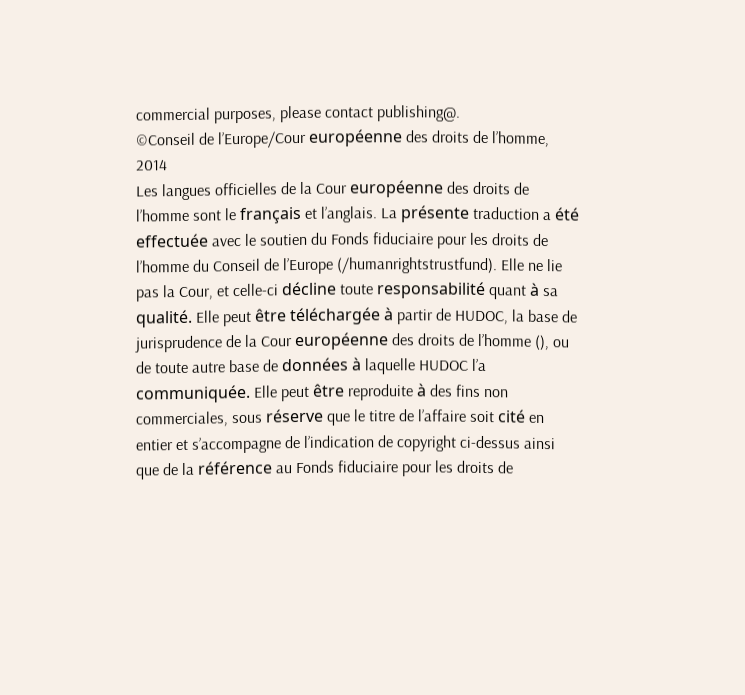commercial purposes, please contact publishing@.
©Conseil de l’Europe/Cour européenne des droits de l’homme, 2014
Les langues officielles de la Cour européenne des droits de l’homme sont le français et l’anglais. La présente traduction a été effectuée avec le soutien du Fonds fiduciaire pour les droits de l’homme du Conseil de l’Europe (/humanrightstrustfund). Elle ne lie pas la Cour, et celle-ci décline toute responsabilité quant à sa qualité. Elle peut être téléchargée à partir de HUDOC, la base de jurisprudence de la Cour européenne des droits de l’homme (), ou de toute autre base de données à laquelle HUDOC l’a communiquée. Elle peut être reproduite à des fins non commerciales, sous réserve que le titre de l’affaire soit cité en entier et s’accompagne de l’indication de copyright ci-dessus ainsi que de la référence au Fonds fiduciaire pour les droits de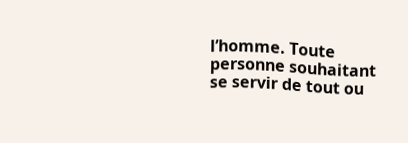l’homme. Toute personne souhaitant se servir de tout ou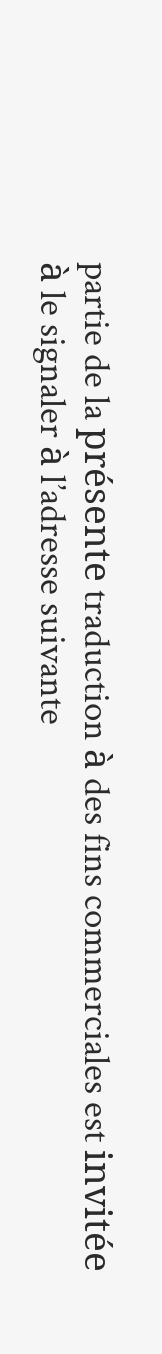partie de la présente traduction à des fins commerciales est invitée à le signaler à l’adresse suivante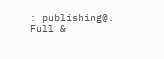: publishing@.
Full &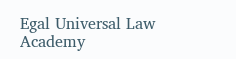Egal Universal Law Academy